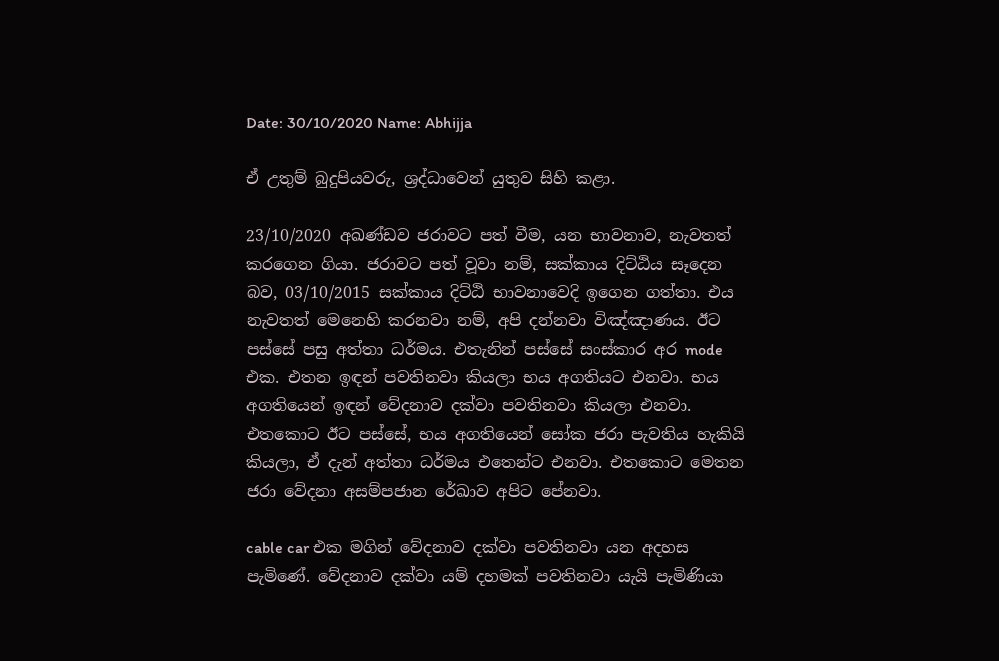Date: 30/10/2020 Name: Abhijja

ඒ උතුම් බුදුපියවරු, ශ්‍රද්ධාවෙන් යුතුව සිහි කළා.

23/10/2020 අඛණ්ඩව ජරාවට පත් වීම, යන භාවනාව, නැවතත් කරගෙන ගියා. ජරාවට පත් වූවා නම්, සක්කාය දිට්ඨිය සෑදෙන බව, 03/10/2015 සක්කාය දිට්ඨි භාවනාවෙදි ඉගෙන ගත්තා. එය නැවතත් මෙනෙහි කරනවා නම්, අපි දන්නවා විඤ්ඤාණය. ඊට පස්සේ පසු අත්තා ධර්මය. එතැනින් පස්සේ සංස්කාර අර mode එක. එතන ඉඳන් පවතිනවා කියලා භය අගතියට එනවා. භය අගතියෙන් ඉඳන් වේදනාව දක්වා පවතිනවා කියලා එනවා. එතකොට ඊට පස්සේ, භය අගතියෙන් සෝක ජරා පැවතිය හැකියි කියලා, ඒ දැන් අත්තා ධර්මය එතෙන්ට එනවා. එතකොට මෙතන ජරා වේදනා අසම්පජාන රේඛාව අපිට පේනවා.

cable car එක මගින් වේදනාව දක්වා පවතිනවා යන අදහස පැමිණේ. වේදනාව දක්වා යම් දහමක් පවතිනවා යැයි පැමිණියා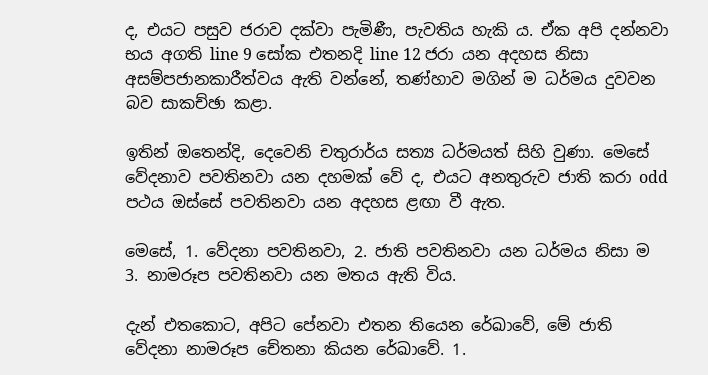ද, එයට පසුව ජරාව දක්වා පැමිණී, පැවතිය හැකි ය. ඒක අපි දන්නවා භය අගති line 9 සෝක එතනදි line 12 ජරා යන අදහස නිසා අසම්පජානකාරීත්වය ඇති වන්නේ, තණ්හාව මගින් ම ධර්මය දුවවන බව සාකච්ඡා කළා.

ඉතින් ඔතෙන්දි, දෙවෙනි චතුරාර්ය සත්‍ය ධර්මයත් සිහි වුණා. මෙසේ වේදනාව පවතිනවා යන දහමක් වේ ද, එයට අනතුරුව ජාති කරා odd පථය ඔස්සේ පවතිනවා යන අදහස ළඟා වී ඇත.

මෙසේ, 1. වේදනා පවතිනවා, 2. ජාති පවතිනවා යන ධර්මය නිසා ම 3. නාමරූප පවතිනවා යන මතය ඇති විය.

දැන් එතකොට, අපිට පේනවා එතන තියෙන රේඛාවේ, මේ ජාති වේදනා නාමරූප චේතනා කියන රේඛාවේ. 1.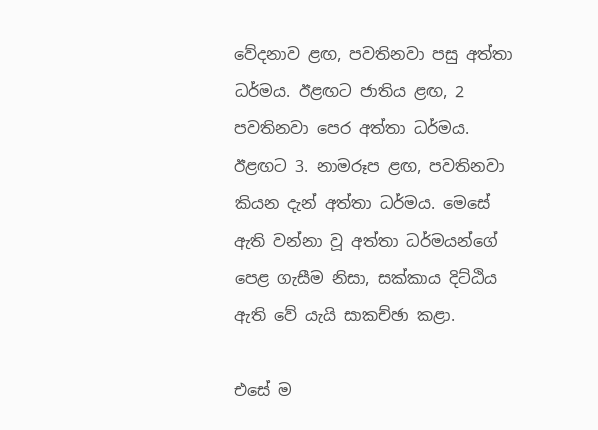වේදනාව ළඟ, පවතිනවා පසු අත්තා ධර්මය. ඊළඟට ජාතිය ළඟ, 2 පවතිනවා පෙර අත්තා ධර්මය. ඊළඟට 3. නාමරූප ළඟ, පවතිනවා කියන දැන් අත්තා ධර්මය. මෙසේ ඇති වන්නා වූ අත්තා ධර්මයන්ගේ පෙළ ගැසීම නිසා, සක්කාය දිට්ඨිය ඇති වේ යැයි සාකච්ඡා කළා.

එසේ ම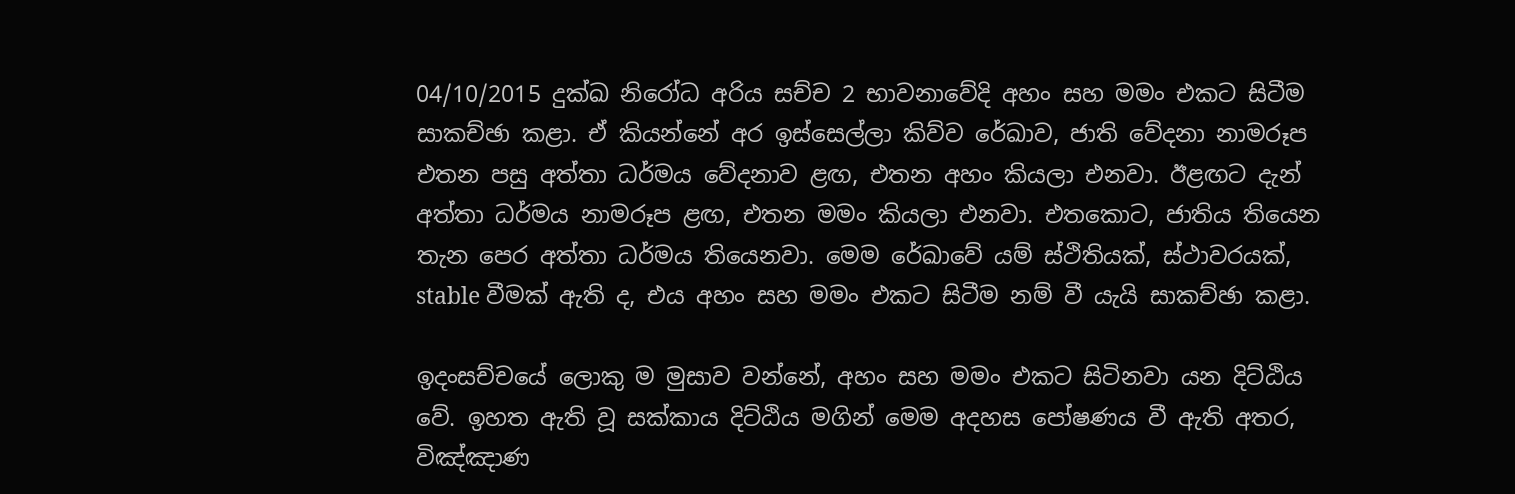04/10/2015 දුක්ඛ නිරෝධ අරිය සච්ච 2 භාවනාවේදි අහං සහ මමං එකට සිටීම සාකච්ඡා කළා. ඒ කියන්නේ අර ඉස්සෙල්ලා කිව්ව රේඛාව, ජාති වේදනා නාමරූප එතන පසු අත්තා ධර්මය වේදනාව ළඟ, එතන අහං කියලා එනවා. ඊළඟට දැන් අත්තා ධර්මය නාමරූප ළඟ, එතන මමං කියලා එනවා. එතකොට, ජාතිය තියෙන තැන පෙර අත්තා ධර්මය තියෙනවා. මෙම රේඛාවේ යම් ස්ථිතියක්, ස්ථාවරයක්, stable වීමක් ඇති ද, එය අහං සහ මමං එකට සිටීම නම් වී යැයි සාකච්ඡා කළා.

ඉදංසච්චයේ ලොකු ම මුසාව වන්නේ, අහං සහ මමං එකට සිටිනවා යන දිට්ඨිය වේ. ඉහත ඇති වූ සක්කාය දිට්ඨිය මගින් මෙම අදහස පෝෂණය වී ඇති අතර, විඤ්ඤාණ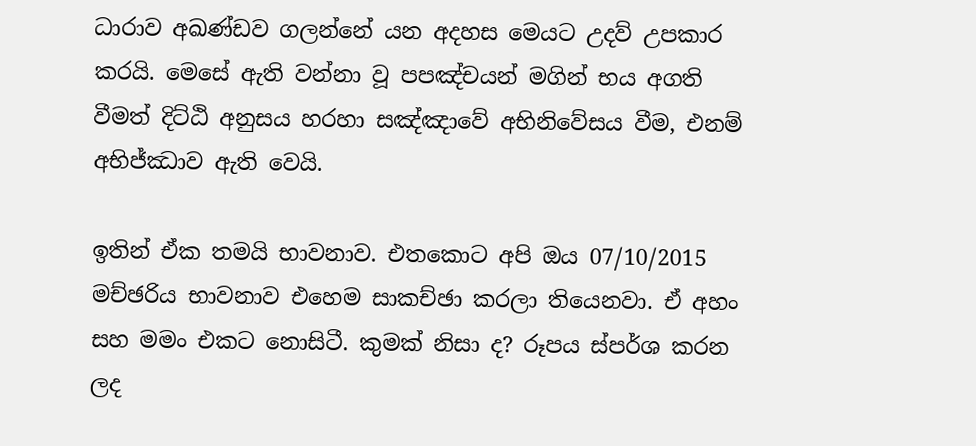ධාරාව අඛණ්ඩව ගලන්නේ යන අදහස මෙයට උදව් උපකාර කරයි. මෙසේ ඇති වන්නා වූ පපඤ්චයන් මගින් භය අගති වීමත් දිට්ඨි අනුසය හරහා සඤ්ඤාවේ අභිනිවේසය වීම, එනම් අභිජ්ඣාව ඇති වෙයි.

ඉතින් ඒක තමයි භාවනාව. එතකොට අපි ඔය 07/10/2015 මච්ඡරිය භාවනාව එහෙම සාකච්ඡා කරලා තියෙනවා. ඒ අහං සහ මමං එකට නොසිටී. කුමක් නිසා ද? රූපය ස්පර්ශ කරන ලද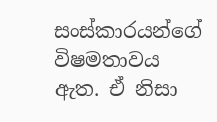සංස්කාරයන්ගේ විෂමතාවය ඇත. ඒ නිසා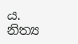ය. නිත්‍ය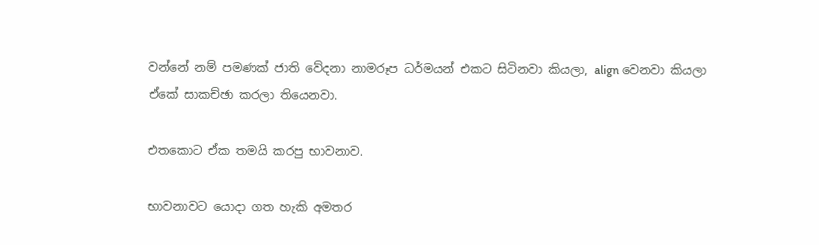වන්නේ නම් පමණක් ජාති වේදනා නාමරූප ධර්මයන් එකට සිටිනවා කියලා, align වෙනවා කියලා ඒකේ සාකච්ඡා කරලා තියෙනවා.

එතකොට ඒක තමයි කරපු භාවනාව.

භාවනාවට යොදා ගත හැකි අමතර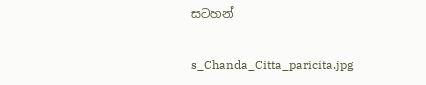සටහන්

s_Chanda_Citta_paricita.jpg